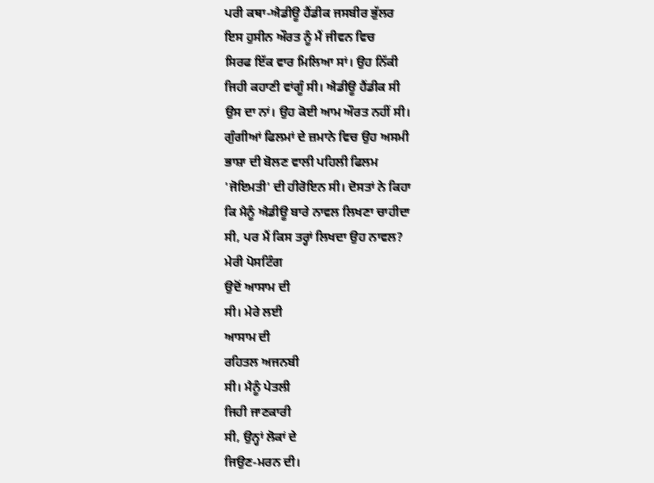ਪਰੀ ਕਥਾ-ਐਡੀਊ ਹੈਂਡੀਕ ਜਸਬੀਰ ਭੁੱਲਰ
ਇਸ ਹੁਸੀਨ ਔਰਤ ਨੂੰ ਮੈਂ ਜੀਵਨ ਵਿਚ
ਸਿਰਫ ਇੱਕ ਵਾਰ ਮਿਲਿਆ ਸਾਂ। ਉਹ ਨਿੱਕੀ
ਜਿਹੀ ਕਹਾਣੀ ਵਾਂਗੂੰ ਸੀ। ਐਡੀਊ ਹੈਂਡੀਕ ਸੀ
ਉਸ ਦਾ ਨਾਂ। ਉਹ ਕੋਈ ਆਮ ਔਰਤ ਨਹੀਂ ਸੀ।
ਗੁੰਗੀਆਂ ਫਿਲਮਾਂ ਦੇ ਜ਼ਮਾਨੇ ਵਿਚ ਉਹ ਅਸਮੀ
ਭਾਸ਼ਾ ਦੀ ਬੋਲਣ ਵਾਲੀ ਪਹਿਲੀ ਫਿਲਮ
'ਜੋਇਮਤੀ' ਦੀ ਹੀਰੋਇਨ ਸੀ। ਦੋਸਤਾਂ ਨੇ ਕਿਹਾ
ਕਿ ਮੈਨੂੰ ਐਡੀਊ ਬਾਰੇ ਨਾਵਲ ਲਿਖਣਾ ਚਾਹੀਦਾ
ਸੀ, ਪਰ ਮੈਂ ਕਿਸ ਤਰ੍ਹਾਂ ਲਿਖਦਾ ਉਹ ਨਾਵਲ?
ਮੇਰੀ ਪੋਸਟਿੰਗ
ਉਦੋਂ ਆਸਾਮ ਦੀ
ਸੀ। ਮੇਰੇ ਲਈ
ਆਸਾਮ ਦੀ
ਰਹਿਤਲ ਅਜਨਬੀ
ਸੀ। ਮੈਨੂੰ ਪੇਤਲੀ
ਜਿਹੀ ਜਾਣਕਾਰੀ
ਸੀ, ਉਨ੍ਹਾਂ ਲੋਕਾਂ ਦੇ
ਜਿਉਣ-ਮਰਨ ਦੀ।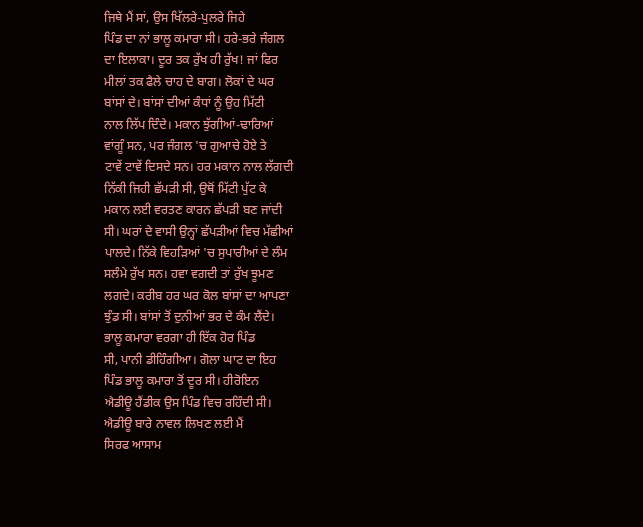ਜਿਥੇ ਮੈਂ ਸਾਂ, ਉਸ ਖਿੱਲਰੇ-ਪੁਲਰੇ ਜਿਹੇ
ਪਿੰਡ ਦਾ ਨਾਂ ਭਾਲੂ ਕਮਾਰਾ ਸੀ। ਹਰੇ-ਭਰੇ ਜੰਗਲ
ਦਾ ਇਲਾਕਾ। ਦੂਰ ਤਕ ਰੁੱਖ ਹੀ ਰੁੱਖ! ਜਾਂ ਫਿਰ
ਮੀਲਾਂ ਤਕ ਫੈਲੇ ਚਾਹ ਦੇ ਬਾਗ। ਲੋਕਾਂ ਦੇ ਘਰ
ਬਾਂਸਾਂ ਦੇ। ਬਾਂਸਾਂ ਦੀਆਂ ਕੰਧਾਂ ਨੂੰ ਉਹ ਮਿੱਟੀ
ਨਾਲ ਲਿੱਪ ਦਿੰਦੇ। ਮਕਾਨ ਝੁੱਗੀਆਂ-ਢਾਰਿਆਂ
ਵਾਂਗੂੰ ਸਨ, ਪਰ ਜੰਗਲ 'ਚ ਗੁਆਚੇ ਹੋਏ ਤੇ
ਟਾਵੇਂ ਟਾਵੇਂ ਦਿਸਦੇ ਸਨ। ਹਰ ਮਕਾਨ ਨਾਲ ਲੱਗਦੀ
ਨਿੱਕੀ ਜਿਹੀ ਛੱਪੜੀ ਸੀ, ਉਥੋਂ ਮਿੱਟੀ ਪੁੱਟ ਕੇ
ਮਕਾਨ ਲਈ ਵਰਤਣ ਕਾਰਨ ਛੱਪੜੀ ਬਣ ਜਾਂਦੀ
ਸੀ। ਘਰਾਂ ਦੇ ਵਾਸੀ ਉਨ੍ਹਾਂ ਛੱਪੜੀਆਂ ਵਿਚ ਮੱਛੀਆਂ
ਪਾਲਦੇ। ਨਿੱਕੇ ਵਿਹੜਿਆਂ 'ਚ ਸੁਪਾਰੀਆਂ ਦੇ ਲੰਮ
ਸਲੰਮੇ ਰੁੱਖ ਸਨ। ਹਵਾ ਵਗਦੀ ਤਾਂ ਰੁੱਖ ਝੂਮਣ
ਲਗਦੇ। ਕਰੀਬ ਹਰ ਘਰ ਕੋਲ ਬਾਂਸਾਂ ਦਾ ਆਪਣਾ
ਝੁੰਡ ਸੀ। ਬਾਂਸਾਂ ਤੋਂ ਦੁਨੀਆਂ ਭਰ ਦੇ ਕੰਮ ਲੈਂਦੇ।
ਭਾਲੂ ਕਮਾਰਾ ਵਰਗਾ ਹੀ ਇੱਕ ਹੋਰ ਪਿੰਡ
ਸੀ, ਪਾਨੀ ਡੀਹਿੰਗੀਆ। ਗੋਲਾ ਘਾਟ ਦਾ ਇਹ
ਪਿੰਡ ਭਾਲੂ ਕਮਾਰਾ ਤੋਂ ਦੂਰ ਸੀ। ਹੀਰੋਇਨ
ਐਡੀਊ ਹੈਂਡੀਕ ਉਸ ਪਿੰਡ ਵਿਚ ਰਹਿੰਦੀ ਸੀ।
ਐਡੀਊ ਬਾਰੇ ਨਾਵਲ ਲਿਖਣ ਲਈ ਮੈਂ
ਸਿਰਫ ਆਸਾਮ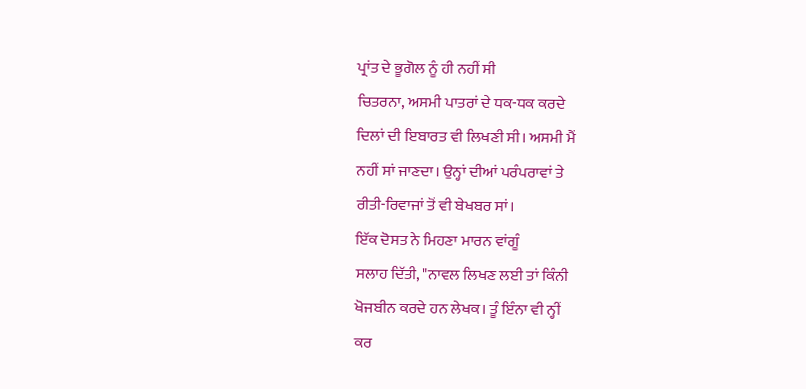ਪ੍ਰਾਂਤ ਦੇ ਭੂਗੋਲ ਨੂੰ ਹੀ ਨਹੀਂ ਸੀ
ਚਿਤਰਨਾ, ਅਸਮੀ ਪਾਤਰਾਂ ਦੇ ਧਕ-ਧਕ ਕਰਦੇ
ਦਿਲਾਂ ਦੀ ਇਬਾਰਤ ਵੀ ਲਿਖਣੀ ਸੀ। ਅਸਮੀ ਮੈਂ
ਨਹੀਂ ਸਾਂ ਜਾਣਦਾ। ਉਨ੍ਹਾਂ ਦੀਆਂ ਪਰੰਪਰਾਵਾਂ ਤੇ
ਰੀਤੀ-ਰਿਵਾਜਾਂ ਤੋਂ ਵੀ ਬੇਖਬਰ ਸਾਂ।
ਇੱਕ ਦੋਸਤ ਨੇ ਮਿਹਣਾ ਮਾਰਨ ਵਾਂਗੂੰ
ਸਲਾਹ ਦਿੱਤੀ, "ਨਾਵਲ ਲਿਖਣ ਲਈ ਤਾਂ ਕਿੰਨੀ
ਖੋਜਬੀਨ ਕਰਦੇ ਹਨ ਲੇਖਕ। ਤੂੰ ਇੰਨਾ ਵੀ ਨ੍ਹੀਂ
ਕਰ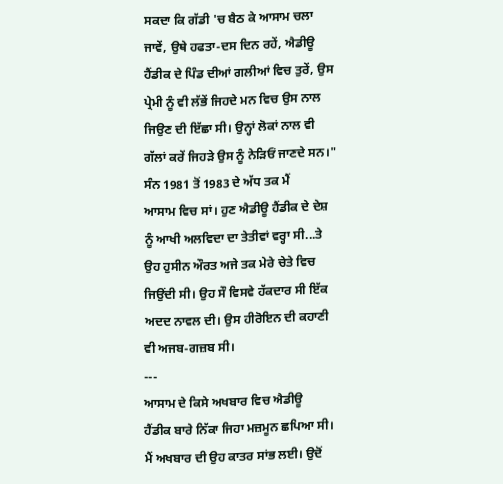ਸਕਦਾ ਕਿ ਗੱਡੀ 'ਚ ਬੈਠ ਕੇ ਆਸਾਮ ਚਲਾ
ਜਾਵੇਂ, ਉਥੇ ਹਫਤਾ-ਦਸ ਦਿਨ ਰਹੇਂ, ਐਡੀਊ
ਹੈਂਡੀਕ ਦੇ ਪਿੰਡ ਦੀਆਂ ਗਲੀਆਂ ਵਿਚ ਤੁਰੇਂ, ਉਸ
ਪ੍ਰੇਮੀ ਨੂੰ ਵੀ ਲੱਭੇਂ ਜਿਹਦੇ ਮਨ ਵਿਚ ਉਸ ਨਾਲ
ਜਿਉਣ ਦੀ ਇੱਛਾ ਸੀ। ਉਨ੍ਹਾਂ ਲੋਕਾਂ ਨਾਲ ਵੀ
ਗੱਲਾਂ ਕਰੇਂ ਜਿਹੜੇ ਉਸ ਨੂੰ ਨੇੜਿਓਂ ਜਾਣਦੇ ਸਨ।"
ਸੰਨ 1981 ਤੋਂ 1983 ਦੇ ਅੱਧ ਤਕ ਮੈਂ
ਆਸਾਮ ਵਿਚ ਸਾਂ। ਹੁਣ ਐਡੀਊ ਹੈਂਡੀਕ ਦੇ ਦੇਸ਼
ਨੂੰ ਆਖੀ ਅਲਵਿਦਾ ਦਾ ਤੇਤੀਵਾਂ ਵਰ੍ਹਾ ਸੀ...ਤੇ
ਉਹ ਹੁਸੀਨ ਔਰਤ ਅਜੇ ਤਕ ਮੇਰੇ ਚੇਤੇ ਵਿਚ
ਜਿਉਂਦੀ ਸੀ। ਉਹ ਸੌ ਵਿਸਵੇ ਹੱਕਦਾਰ ਸੀ ਇੱਕ
ਅਦਦ ਨਾਵਲ ਦੀ। ਉਸ ਹੀਰੋਇਨ ਦੀ ਕਹਾਣੀ
ਵੀ ਅਜਬ-ਗਜ਼ਬ ਸੀ।
---
ਆਸਾਮ ਦੇ ਕਿਸੇ ਅਖਬਾਰ ਵਿਚ ਐਡੀਊ
ਹੈਂਡੀਕ ਬਾਰੇ ਨਿੱਕਾ ਜਿਹਾ ਮਜ਼ਮੂਨ ਛਪਿਆ ਸੀ।
ਮੈਂ ਅਖਬਾਰ ਦੀ ਉਹ ਕਾਤਰ ਸਾਂਭ ਲਈ। ਉਦੋਂ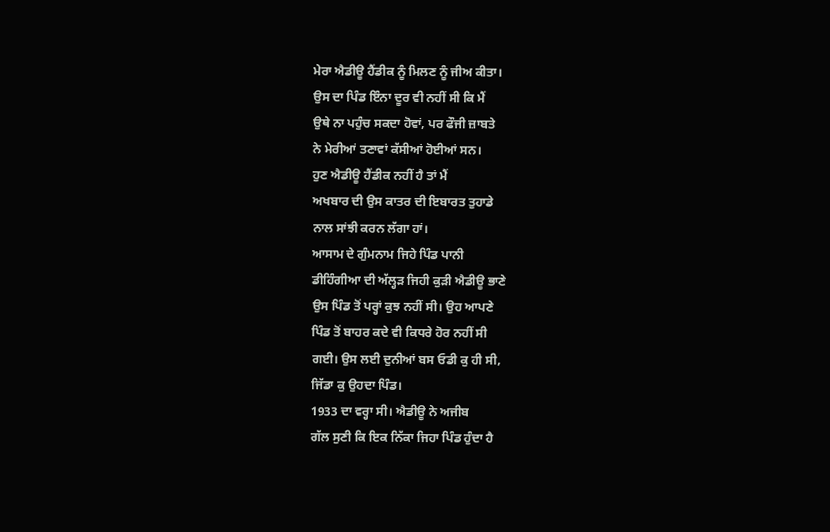ਮੇਰਾ ਐਡੀਊ ਹੈਂਡੀਕ ਨੂੰ ਮਿਲਣ ਨੂੰ ਜੀਅ ਕੀਤਾ।
ਉਸ ਦਾ ਪਿੰਡ ਇੰਨਾ ਦੂਰ ਵੀ ਨਹੀਂ ਸੀ ਕਿ ਮੈਂ
ਉਥੇ ਨਾ ਪਹੁੰਚ ਸਕਦਾ ਹੋਵਾਂ, ਪਰ ਫੌਜੀ ਜ਼ਾਬਤੇ
ਨੇ ਮੇਰੀਆਂ ਤਣਾਵਾਂ ਕੱਸੀਆਂ ਹੋਈਆਂ ਸਨ।
ਹੁਣ ਐਡੀਊ ਹੈਂਡੀਕ ਨਹੀਂ ਹੈ ਤਾਂ ਮੈਂ
ਅਖਬਾਰ ਦੀ ਉਸ ਕਾਤਰ ਦੀ ਇਬਾਰਤ ਤੁਹਾਡੇ
ਨਾਲ ਸਾਂਝੀ ਕਰਨ ਲੱਗਾ ਹਾਂ।
ਆਸਾਮ ਦੇ ਗੁੰਮਨਾਮ ਜਿਹੇ ਪਿੰਡ ਪਾਨੀ
ਡੀਹਿੰਗੀਆ ਦੀ ਅੱਲ੍ਹੜ ਜਿਹੀ ਕੁੜੀ ਐਡੀਊ ਭਾਣੇ
ਉਸ ਪਿੰਡ ਤੋਂ ਪਰ੍ਹਾਂ ਕੁਝ ਨਹੀਂ ਸੀ। ਉਹ ਆਪਣੇ
ਪਿੰਡ ਤੋਂ ਬਾਹਰ ਕਦੇ ਵੀ ਕਿਧਰੇ ਹੋਰ ਨਹੀਂ ਸੀ
ਗਈ। ਉਸ ਲਈ ਦੁਨੀਆਂ ਬਸ ਓਡੀ ਕੁ ਹੀ ਸੀ,
ਜਿੱਡਾ ਕੁ ਉਹਦਾ ਪਿੰਡ।
1933 ਦਾ ਵਰ੍ਹਾ ਸੀ। ਐਡੀਊ ਨੇ ਅਜੀਬ
ਗੱਲ ਸੁਣੀ ਕਿ ਇਕ ਨਿੱਕਾ ਜਿਹਾ ਪਿੰਡ ਹੁੰਦਾ ਹੈ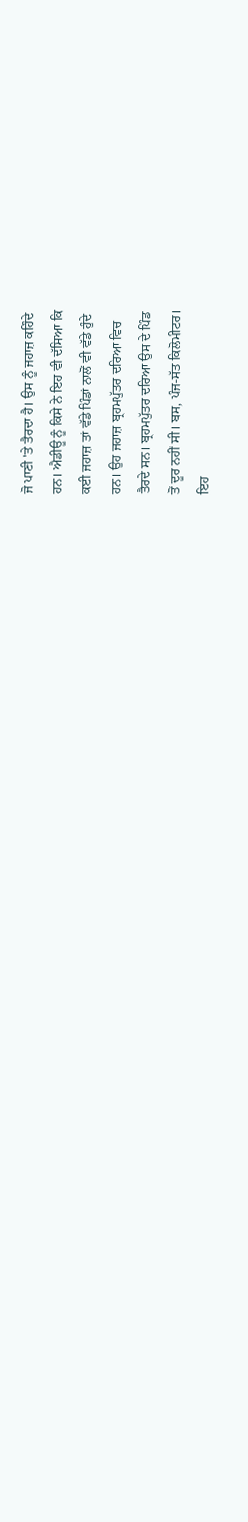ਜੋ ਪਾਣੀ 'ਤੇ ਤੈਰਦਾ ਹੈ। ਉਸ ਨੂੰ ਜਹਾਜ਼ ਕਹਿੰਦੇ
ਹਨ। ਐਡੀਊ ਨੂੰ ਕਿਸੇ ਨੇ ਇਹ ਵੀ ਦੱਸਿਆ ਕਿ
ਕਈ ਜਹਾਜ਼ ਤਾਂ ਵੱਡੇ ਪਿੰਡਾਂ ਨਾਲੋਂ ਵੀ ਵੱਡੇ ਹੁੰਦੇ
ਹਨ। ਉਹ ਜਹਾਜ਼ ਬ੍ਰਹਮਪੁੱਤਰ ਦਰਿਆ ਵਿਚ
ਤੈਰਦੇ ਸਨ। ਬ੍ਰਹਮਪੁੱਤਰ ਦਰਿਆ ਉਸ ਦੇ ਪਿੰਡ
ਤੋਂ ਦੂਰ ਨਹੀਂ ਸੀ। ਬਸ, ਪੰਜ-ਸੱਤ ਕਿਲੋਮੀਟਰ।
ਇਹ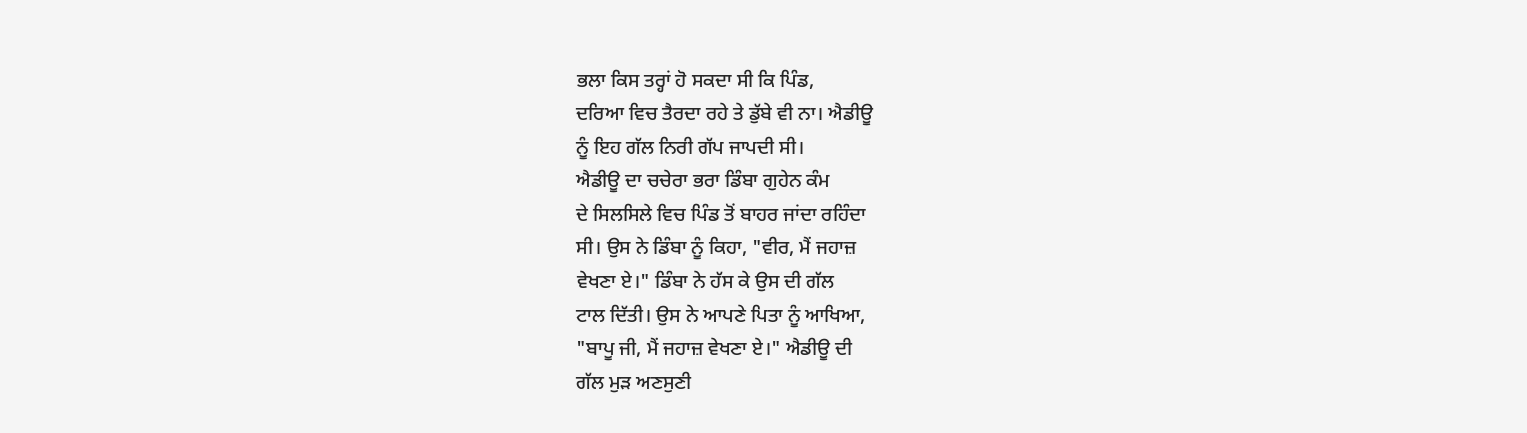ਭਲਾ ਕਿਸ ਤਰ੍ਹਾਂ ਹੋ ਸਕਦਾ ਸੀ ਕਿ ਪਿੰਡ,
ਦਰਿਆ ਵਿਚ ਤੈਰਦਾ ਰਹੇ ਤੇ ਡੁੱਬੇ ਵੀ ਨਾ। ਐਡੀਊ
ਨੂੰ ਇਹ ਗੱਲ ਨਿਰੀ ਗੱਪ ਜਾਪਦੀ ਸੀ।
ਐਡੀਊ ਦਾ ਚਚੇਰਾ ਭਰਾ ਡਿੰਬਾ ਗੁਹੇਨ ਕੰਮ
ਦੇ ਸਿਲਸਿਲੇ ਵਿਚ ਪਿੰਡ ਤੋਂ ਬਾਹਰ ਜਾਂਦਾ ਰਹਿੰਦਾ
ਸੀ। ਉਸ ਨੇ ਡਿੰਬਾ ਨੂੰ ਕਿਹਾ, "ਵੀਰ, ਮੈਂ ਜਹਾਜ਼
ਵੇਖਣਾ ਏ।" ਡਿੰਬਾ ਨੇ ਹੱਸ ਕੇ ਉਸ ਦੀ ਗੱਲ
ਟਾਲ ਦਿੱਤੀ। ਉਸ ਨੇ ਆਪਣੇ ਪਿਤਾ ਨੂੰ ਆਖਿਆ,
"ਬਾਪੂ ਜੀ, ਮੈਂ ਜਹਾਜ਼ ਵੇਖਣਾ ਏ।" ਐਡੀਊ ਦੀ
ਗੱਲ ਮੁੜ ਅਣਸੁਣੀ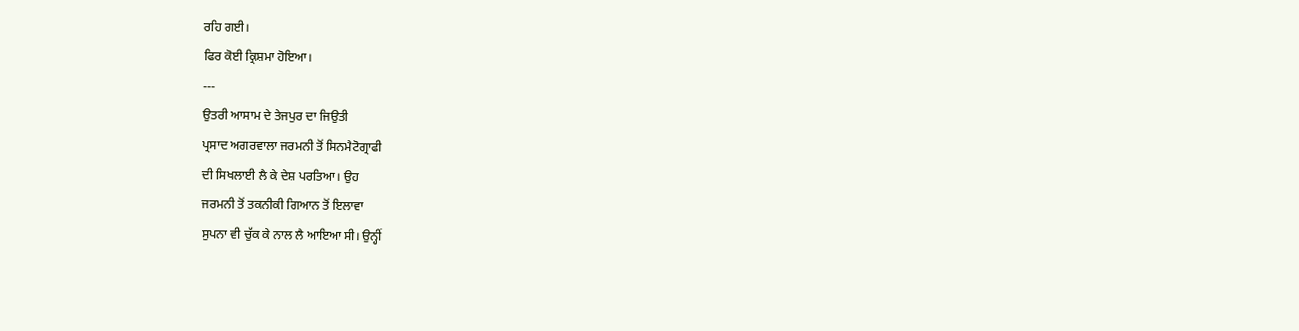ਰਹਿ ਗਈ।
ਫਿਰ ਕੋਈ ਕ੍ਰਿਸ਼ਮਾ ਹੋਇਆ।
---
ਉਤਰੀ ਆਸਾਮ ਦੇ ਤੇਜਪੁਰ ਦਾ ਜਿਉਤੀ
ਪ੍ਰਸਾਦ ਅਗਰਵਾਲਾ ਜਰਮਨੀ ਤੋਂ ਸਿਨਮੈਟੋਗ੍ਰਾਫੀ
ਦੀ ਸਿਖਲਾਈ ਲੈ ਕੇ ਦੇਸ਼ ਪਰਤਿਆ। ਉਹ
ਜਰਮਨੀ ਤੋਂ ਤਕਨੀਕੀ ਗਿਆਨ ਤੋਂ ਇਲਾਵਾ
ਸੁਪਨਾ ਵੀ ਚੁੱਕ ਕੇ ਨਾਲ ਲੈ ਆਇਆ ਸੀ। ਉਨ੍ਹੀਂ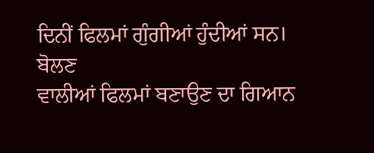ਦਿਨੀਂ ਫਿਲਮਾਂ ਗੁੰਗੀਆਂ ਹੁੰਦੀਆਂ ਸਨ। ਬੋਲਣ
ਵਾਲੀਆਂ ਫਿਲਮਾਂ ਬਣਾਉਣ ਦਾ ਗਿਆਨ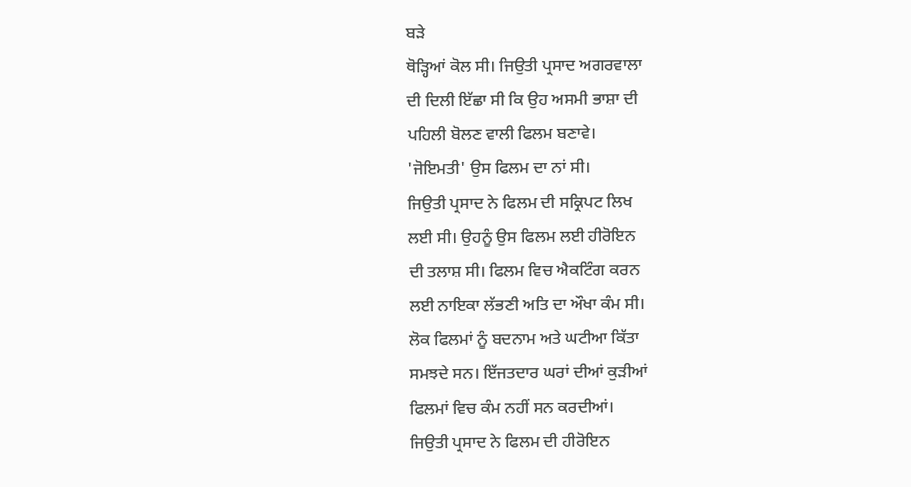ਬੜੇ
ਥੋੜ੍ਹਿਆਂ ਕੋਲ ਸੀ। ਜਿਉਤੀ ਪ੍ਰਸਾਦ ਅਗਰਵਾਲਾ
ਦੀ ਦਿਲੀ ਇੱਛਾ ਸੀ ਕਿ ਉਹ ਅਸਮੀ ਭਾਸ਼ਾ ਦੀ
ਪਹਿਲੀ ਬੋਲਣ ਵਾਲੀ ਫਿਲਮ ਬਣਾਵੇ।
'ਜੋਇਮਤੀ' ਉਸ ਫਿਲਮ ਦਾ ਨਾਂ ਸੀ।
ਜਿਉਤੀ ਪ੍ਰਸਾਦ ਨੇ ਫਿਲਮ ਦੀ ਸਕ੍ਰਿਪਟ ਲਿਖ
ਲਈ ਸੀ। ਉਹਨੂੰ ਉਸ ਫਿਲਮ ਲਈ ਹੀਰੋਇਨ
ਦੀ ਤਲਾਸ਼ ਸੀ। ਫਿਲਮ ਵਿਚ ਐਕਟਿੰਗ ਕਰਨ
ਲਈ ਨਾਇਕਾ ਲੱਭਣੀ ਅਤਿ ਦਾ ਔਖਾ ਕੰਮ ਸੀ।
ਲੋਕ ਫਿਲਮਾਂ ਨੂੰ ਬਦਨਾਮ ਅਤੇ ਘਟੀਆ ਕਿੱਤਾ
ਸਮਝਦੇ ਸਨ। ਇੱਜਤਦਾਰ ਘਰਾਂ ਦੀਆਂ ਕੁੜੀਆਂ
ਫਿਲਮਾਂ ਵਿਚ ਕੰਮ ਨਹੀਂ ਸਨ ਕਰਦੀਆਂ।
ਜਿਉਤੀ ਪ੍ਰਸਾਦ ਨੇ ਫਿਲਮ ਦੀ ਹੀਰੋਇਨ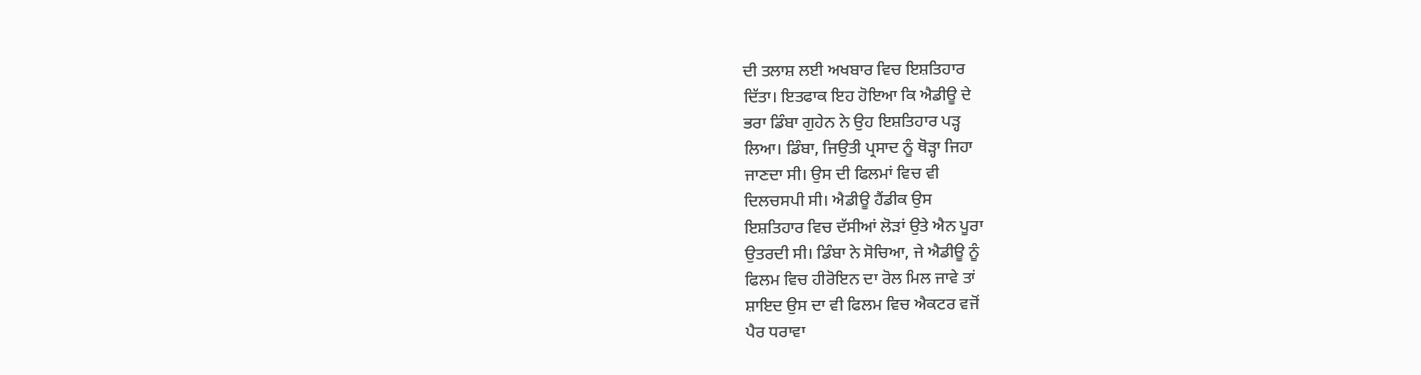ਦੀ ਤਲਾਸ਼ ਲਈ ਅਖਬਾਰ ਵਿਚ ਇਸ਼ਤਿਹਾਰ
ਦਿੱਤਾ। ਇਤਫਾਕ ਇਹ ਹੋਇਆ ਕਿ ਐਡੀਊ ਦੇ
ਭਰਾ ਡਿੰਬਾ ਗੁਹੇਨ ਨੇ ਉਹ ਇਸ਼ਤਿਹਾਰ ਪੜ੍ਹ
ਲਿਆ। ਡਿੰਬਾ, ਜਿਉਤੀ ਪ੍ਰਸਾਦ ਨੂੰ ਥੋੜ੍ਹਾ ਜਿਹਾ
ਜਾਣਦਾ ਸੀ। ਉਸ ਦੀ ਫਿਲਮਾਂ ਵਿਚ ਵੀ
ਦਿਲਚਸਪੀ ਸੀ। ਐਡੀਊ ਹੈਂਡੀਕ ਉਸ
ਇਸ਼ਤਿਹਾਰ ਵਿਚ ਦੱਸੀਆਂ ਲੋੜਾਂ ਉਤੇ ਐਨ ਪੂਰਾ
ਉਤਰਦੀ ਸੀ। ਡਿੰਬਾ ਨੇ ਸੋਚਿਆ, ਜੇ ਐਡੀਊ ਨੂੰ
ਫਿਲਮ ਵਿਚ ਹੀਰੋਇਨ ਦਾ ਰੋਲ ਮਿਲ ਜਾਵੇ ਤਾਂ
ਸ਼ਾਇਦ ਉਸ ਦਾ ਵੀ ਫਿਲਮ ਵਿਚ ਐਕਟਰ ਵਜੋਂ
ਪੈਰ ਧਰਾਵਾ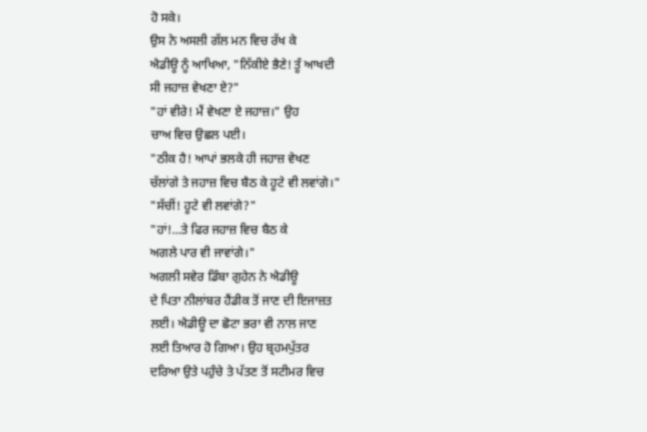ਹੋ ਸਕੇ।
ਉਸ ਨੇ ਅਸਲੀ ਗੱਲ ਮਨ ਵਿਚ ਰੱਖ ਕੇ
ਐਡੀਊ ਨੂੰ ਆਖਿਆ, "ਨਿੱਕੀਏ ਭੈਣੇ! ਤੂੰ ਆਖਦੀ
ਸੀ ਜਹਾਜ਼ ਵੇਖਣਾ ਏ?"
"ਹਾਂ ਵੀਰੇ! ਮੈਂ ਵੇਖਣਾ ਏ ਜਹਾਜ਼।" ਉਹ
ਚਾਅ ਵਿਚ ਉਛਲ ਪਈ।
"ਠੀਕ ਹੈ! ਆਪਾਂ ਭਲਕੇ ਹੀ ਜਹਾਜ਼ ਵੇਖਣ
ਚੱਲਾਂਗੇ ਤੇ ਜਹਾਜ਼ ਵਿਚ ਬੈਠ ਕੇ ਹੂਟੇ ਵੀ ਲਵਾਂਗੇ।"
"ਸੱਚੀਂ! ਹੂਟੇ ਵੀ ਲਵਾਂਗੇ?"
"ਹਾਂ!...ਤੇ ਫਿਰ ਜਹਾਜ਼ ਵਿਚ ਬੈਠ ਕੇ
ਅਗਲੇ ਪਾਰ ਵੀ ਜਾਵਾਂਗੇ।"
ਅਗਲੀ ਸਵੇਰ ਡਿੰਬਾ ਗੁਹੇਨ ਨੇ ਐਡੀਊ
ਦੇ ਪਿਤਾ ਨੀਲਾਂਬਰ ਹੈਂਡੀਕ ਤੋਂ ਜਾਣ ਦੀ ਇਜਾਜ਼ਤ
ਲਈ। ਐਡੀਊ ਦਾ ਛੋਟਾ ਭਰਾ ਵੀ ਨਾਲ ਜਾਣ
ਲਈ ਤਿਆਰ ਹੋ ਗਿਆ। ਉਹ ਬ੍ਰਹਮਪੁੱਤਰ
ਦਰਿਆ ਉਤੇ ਪਹੁੰਚੇ ਤੇ ਪੱਤਣ ਤੋਂ ਸਟੀਮਰ ਵਿਚ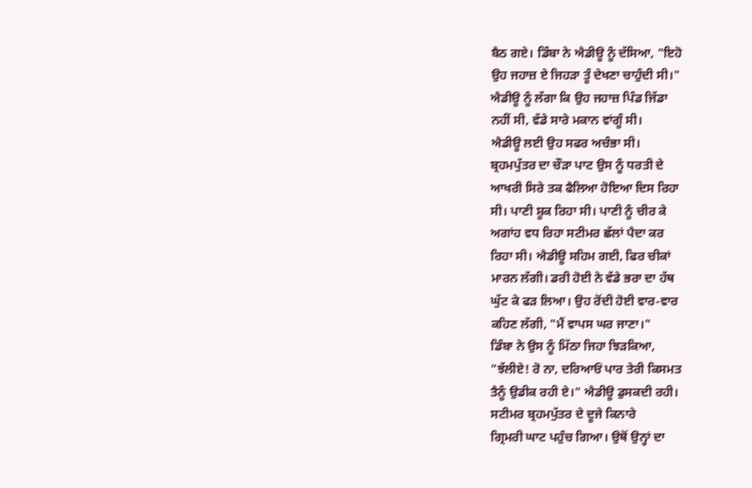ਬੈਠ ਗਏ। ਡਿੰਬਾ ਨੇ ਐਡੀਊ ਨੂੰ ਦੱਸਿਆ, "ਇਹੋ
ਉਹ ਜਹਾਜ਼ ਏ ਜਿਹੜਾ ਤੂੰ ਦੇਖਣਾ ਚਾਹੁੰਦੀ ਸੀ।"
ਐਡੀਊ ਨੂੰ ਲੱਗਾ ਕਿ ਉਹ ਜਹਾਜ਼ ਪਿੰਡ ਜਿੱਡਾ
ਨਹੀਂ ਸੀ, ਵੱਡੇ ਸਾਰੇ ਮਕਾਨ ਵਾਂਗੂੰ ਸੀ।
ਐਡੀਊ ਲਈ ਉਹ ਸਫਰ ਅਚੰਭਾ ਸੀ।
ਬ੍ਰਹਮਪੁੱਤਰ ਦਾ ਚੌੜਾ ਪਾਟ ਉਸ ਨੂੰ ਧਰਤੀ ਦੇ
ਆਖਰੀ ਸਿਰੇ ਤਕ ਫੈਲਿਆ ਹੋਇਆ ਦਿਸ ਰਿਹਾ
ਸੀ। ਪਾਣੀ ਸ਼ੂਕ ਰਿਹਾ ਸੀ। ਪਾਣੀ ਨੂੰ ਚੀਰ ਕੇ
ਅਗਾਂਹ ਵਧ ਰਿਹਾ ਸਟੀਮਰ ਛੱਲਾਂ ਪੈਦਾ ਕਰ
ਰਿਹਾ ਸੀ। ਐਡੀਊ ਸਹਿਮ ਗਈ, ਫਿਰ ਚੀਕਾਂ
ਮਾਰਨ ਲੱਗੀ। ਡਰੀ ਹੋਈ ਨੇ ਵੱਡੇ ਭਰਾ ਦਾ ਹੱਥ
ਘੁੱਟ ਕੇ ਫੜ ਲਿਆ। ਉਹ ਰੋਂਦੀ ਹੋਈ ਵਾਰ-ਵਾਰ
ਕਹਿਣ ਲੱਗੀ, "ਮੈਂ ਵਾਪਸ ਘਰ ਜਾਣਾ।"
ਡਿੰਬਾ ਨੇ ਉਸ ਨੂੰ ਮਿੱਠਾ ਜਿਹਾ ਝਿੜਕਿਆ,
"ਝੱਲੀਏ! ਰੋ ਨਾ, ਦਰਿਆਓਂ ਪਾਰ ਤੇਰੀ ਕਿਸਮਤ
ਤੈਨੂੰ ਉਡੀਕ ਰਹੀ ਏ।" ਐਡੀਊ ਡੁਸਕਦੀ ਰਹੀ।
ਸਟੀਮਰ ਬ੍ਰਹਮਪੁੱਤਰ ਦੇ ਦੂਜੇ ਕਿਨਾਰੇ
ਗ੍ਰਿਮਰੀ ਘਾਟ ਪਹੁੰਚ ਗਿਆ। ਉਥੋਂ ਉਨ੍ਹਾਂ ਦਾ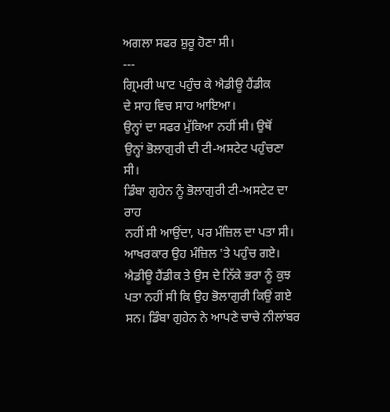ਅਗਲਾ ਸਫਰ ਸ਼ੁਰੂ ਹੋਣਾ ਸੀ।
---
ਗ੍ਰਿਮਰੀ ਘਾਟ ਪਹੁੰਚ ਕੇ ਐਡੀਊ ਹੈਂਡੀਕ
ਦੇ ਸਾਹ ਵਿਚ ਸਾਹ ਆਇਆ।
ਉਨ੍ਹਾਂ ਦਾ ਸਫਰ ਮੁੱਕਿਆ ਨਹੀਂ ਸੀ। ਉਥੋਂ
ਉਨ੍ਹਾਂ ਭੋਲਾਗੁਰੀ ਦੀ ਟੀ-ਅਸਟੇਟ ਪਹੁੰਚਣਾ ਸੀ।
ਡਿੰਬਾ ਗੁਹੇਨ ਨੂੰ ਭੋਲਾਗੁਰੀ ਟੀ-ਅਸਟੇਟ ਦਾ ਰਾਹ
ਨਹੀਂ ਸੀ ਆਉਂਦਾ, ਪਰ ਮੰਜ਼ਿਲ ਦਾ ਪਤਾ ਸੀ।
ਆਖਰਕਾਰ ਉਹ ਮੰਜ਼ਿਲ 'ਤੇ ਪਹੁੰਚ ਗਏ।
ਐਡੀਊ ਹੈਂਡੀਕ ਤੇ ਉਸ ਦੇ ਨਿੱਕੇ ਭਰਾ ਨੂੰ ਕੁਝ
ਪਤਾ ਨਹੀਂ ਸੀ ਕਿ ਉਹ ਭੋਲਾਗੁਰੀ ਕਿਉਂ ਗਏ
ਸਨ। ਡਿੰਬਾ ਗੁਹੇਨ ਨੇ ਆਪਣੇ ਚਾਚੇ ਨੀਲਾਂਬਰ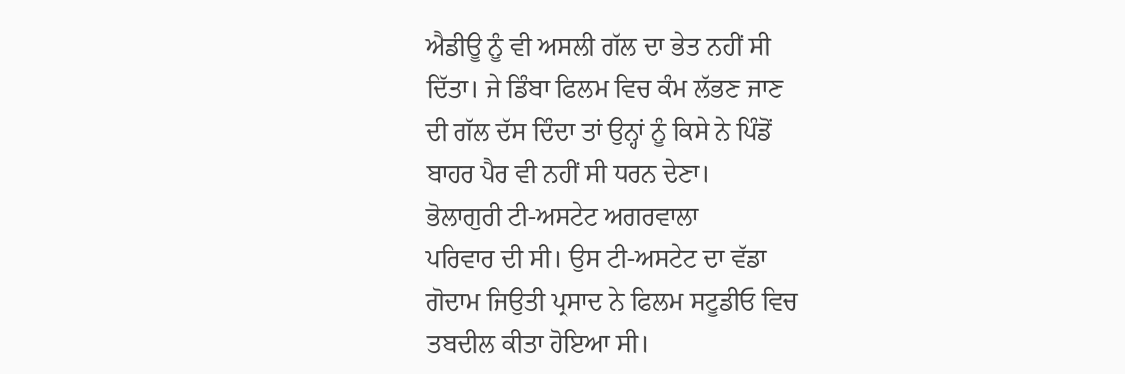ਐਡੀਊ ਨੂੰ ਵੀ ਅਸਲੀ ਗੱਲ ਦਾ ਭੇਤ ਨਹੀਂ ਸੀ
ਦਿੱਤਾ। ਜੇ ਡਿੰਬਾ ਫਿਲਮ ਵਿਚ ਕੰਮ ਲੱਭਣ ਜਾਣ
ਦੀ ਗੱਲ ਦੱਸ ਦਿੰਦਾ ਤਾਂ ਉਨ੍ਹਾਂ ਨੂੰ ਕਿਸੇ ਨੇ ਪਿੰਡੋਂ
ਬਾਹਰ ਪੈਰ ਵੀ ਨਹੀਂ ਸੀ ਧਰਨ ਦੇਣਾ।
ਭੋਲਾਗੁਰੀ ਟੀ-ਅਸਟੇਟ ਅਗਰਵਾਲਾ
ਪਰਿਵਾਰ ਦੀ ਸੀ। ਉਸ ਟੀ-ਅਸਟੇਟ ਦਾ ਵੱਡਾ
ਗੋਦਾਮ ਜਿਉਤੀ ਪ੍ਰਸਾਦ ਨੇ ਫਿਲਮ ਸਟੂਡੀਓ ਵਿਚ
ਤਬਦੀਲ ਕੀਤਾ ਹੋਇਆ ਸੀ।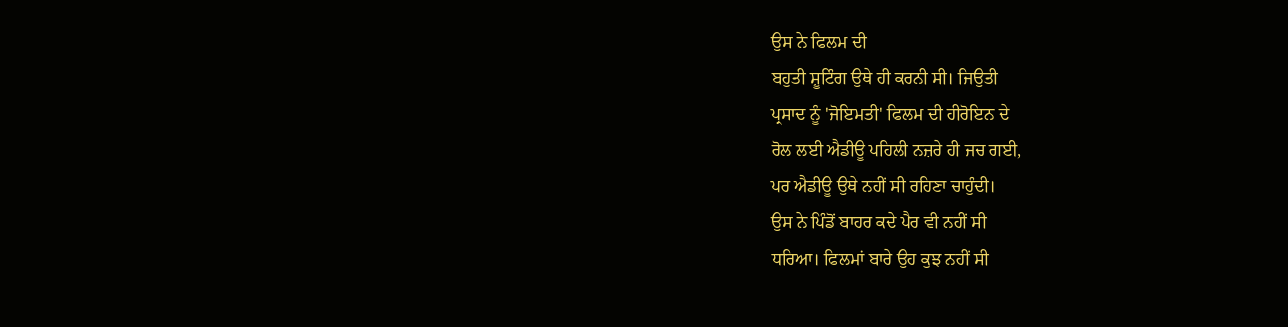ਉਸ ਨੇ ਫਿਲਮ ਦੀ
ਬਹੁਤੀ ਸ਼ੂਟਿੰਗ ਉਥੇ ਹੀ ਕਰਨੀ ਸੀ। ਜਿਉਤੀ
ਪ੍ਰਸਾਦ ਨੂੰ 'ਜੋਇਮਤੀ' ਫਿਲਮ ਦੀ ਹੀਰੋਇਨ ਦੇ
ਰੋਲ ਲਈ ਐਡੀਊ ਪਹਿਲੀ ਨਜ਼ਰੇ ਹੀ ਜਚ ਗਈ,
ਪਰ ਐਡੀਊ ਉਥੇ ਨਹੀਂ ਸੀ ਰਹਿਣਾ ਚਾਹੁੰਦੀ।
ਉਸ ਨੇ ਪਿੰਡੋਂ ਬਾਹਰ ਕਦੇ ਪੈਰ ਵੀ ਨਹੀਂ ਸੀ
ਧਰਿਆ। ਫਿਲਮਾਂ ਬਾਰੇ ਉਹ ਕੁਝ ਨਹੀਂ ਸੀ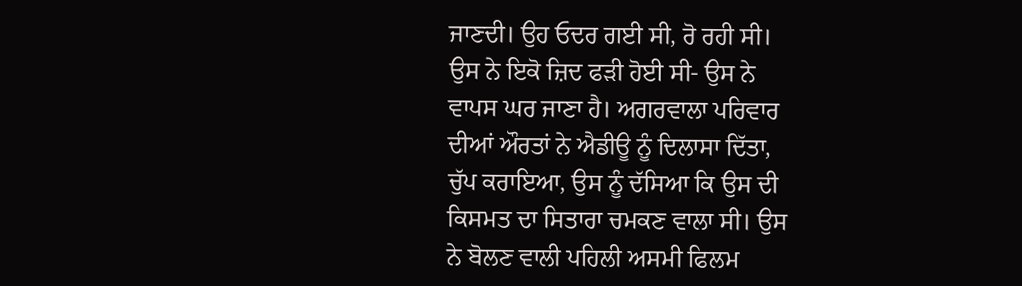ਜਾਣਦੀ। ਉਹ ਓਦਰ ਗਈ ਸੀ, ਰੋ ਰਹੀ ਸੀ।
ਉਸ ਨੇ ਇਕੋ ਜ਼ਿਦ ਫੜੀ ਹੋਈ ਸੀ- ਉਸ ਨੇ
ਵਾਪਸ ਘਰ ਜਾਣਾ ਹੈ। ਅਗਰਵਾਲਾ ਪਰਿਵਾਰ
ਦੀਆਂ ਔਰਤਾਂ ਨੇ ਐਡੀਊ ਨੂੰ ਦਿਲਾਸਾ ਦਿੱਤਾ,
ਚੁੱਪ ਕਰਾਇਆ, ਉਸ ਨੂੰ ਦੱਸਿਆ ਕਿ ਉਸ ਦੀ
ਕਿਸਮਤ ਦਾ ਸਿਤਾਰਾ ਚਮਕਣ ਵਾਲਾ ਸੀ। ਉਸ
ਨੇ ਬੋਲਣ ਵਾਲੀ ਪਹਿਲੀ ਅਸਮੀ ਫਿਲਮ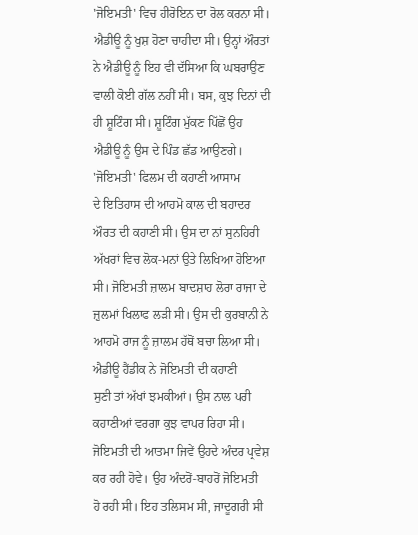'ਜੋਇਮਤੀ' ਵਿਚ ਹੀਰੋਇਨ ਦਾ ਰੋਲ ਕਰਨਾ ਸੀ।
ਐਡੀਊ ਨੂੰ ਖੁਸ਼ ਹੋਣਾ ਚਾਹੀਦਾ ਸੀ। ਉਨ੍ਹਾਂ ਔਰਤਾਂ
ਨੇ ਐਡੀਊ ਨੂੰ ਇਹ ਵੀ ਦੱਸਿਆ ਕਿ ਘਬਰਾਉਣ
ਵਾਲੀ ਕੋਈ ਗੱਲ ਨਹੀਂ ਸੀ। ਬਸ, ਕੁਝ ਦਿਨਾਂ ਦੀ
ਹੀ ਸ਼ੂਟਿੰਗ ਸੀ। ਸ਼ੂਟਿੰਗ ਮੁੱਕਣ ਪਿੱਛੋਂ ਉਹ
ਐਡੀਊ ਨੂੰ ਉਸ ਦੇ ਪਿੰਡ ਛੱਡ ਆਉਣਗੇ।
'ਜੋਇਮਤੀ' ਫਿਲਮ ਦੀ ਕਹਾਣੀ ਆਸਾਮ
ਦੇ ਇਤਿਹਾਸ ਦੀ ਆਹਮੋ ਕਾਲ ਦੀ ਬਹਾਦਰ
ਔਰਤ ਦੀ ਕਹਾਣੀ ਸੀ। ਉਸ ਦਾ ਨਾਂ ਸੁਨਹਿਰੀ
ਅੱਖਰਾਂ ਵਿਚ ਲੋਕ-ਮਨਾਂ ਉਤੇ ਲਿਖਿਆ ਹੋਇਆ
ਸੀ। ਜੋਇਮਤੀ ਜ਼ਾਲਮ ਬਾਦਸ਼ਾਹ ਲੋਰਾ ਰਾਜਾ ਦੇ
ਜ਼ੁਲਮਾਂ ਖਿਲਾਫ ਲੜੀ ਸੀ। ਉਸ ਦੀ ਕੁਰਬਾਨੀ ਨੇ
ਆਹਮੋ ਰਾਜ ਨੂੰ ਜ਼ਾਲਮ ਹੱਥੋਂ ਬਚਾ ਲਿਆ ਸੀ।
ਐਡੀਊ ਹੈਂਡੀਕ ਨੇ ਜੋਇਮਤੀ ਦੀ ਕਹਾਣੀ
ਸੁਣੀ ਤਾਂ ਅੱਖਾਂ ਝਮਕੀਆਂ। ਉਸ ਨਾਲ ਪਰੀ
ਕਹਾਣੀਆਂ ਵਰਗਾ ਕੁਝ ਵਾਪਰ ਰਿਹਾ ਸੀ।
ਜੋਇਮਤੀ ਦੀ ਆਤਮਾ ਜਿਵੇਂ ਉਹਦੇ ਅੰਦਰ ਪ੍ਰਵੇਸ਼
ਕਰ ਰਹੀ ਹੋਵੇ। ਉਹ ਅੰਦਰੋਂ-ਬਾਹਰੋਂ ਜੋਇਮਤੀ
ਹੋ ਰਹੀ ਸੀ। ਇਹ ਤਲਿਸਮ ਸੀ, ਜਾਦੂਗਰੀ ਸੀ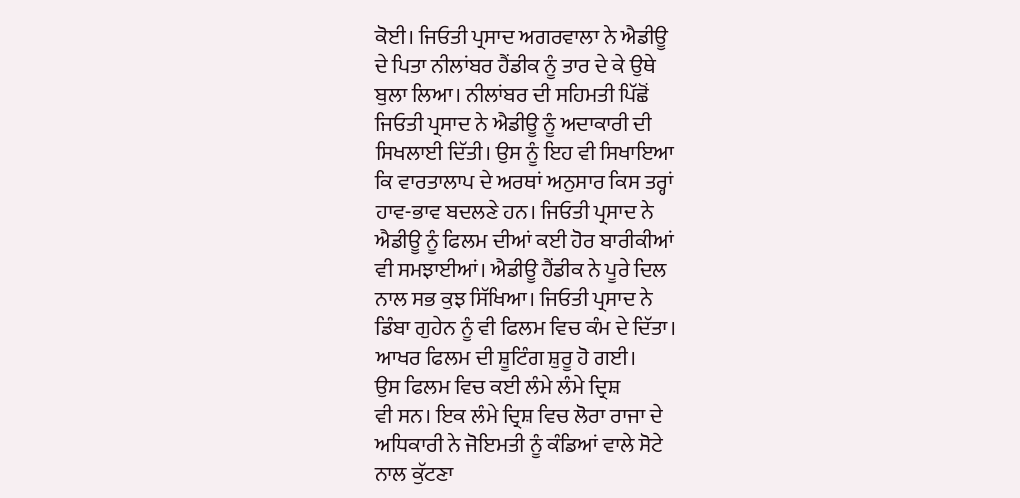ਕੋਈ। ਜਿਓਤੀ ਪ੍ਰਸਾਦ ਅਗਰਵਾਲਾ ਨੇ ਐਡੀਊ
ਦੇ ਪਿਤਾ ਨੀਲਾਂਬਰ ਹੈਂਡੀਕ ਨੂੰ ਤਾਰ ਦੇ ਕੇ ਉਥੇ
ਬੁਲਾ ਲਿਆ। ਨੀਲਾਂਬਰ ਦੀ ਸਹਿਮਤੀ ਪਿੱਛੋਂ
ਜਿਓਤੀ ਪ੍ਰਸਾਦ ਨੇ ਐਡੀਊ ਨੂੰ ਅਦਾਕਾਰੀ ਦੀ
ਸਿਖਲਾਈ ਦਿੱਤੀ। ਉਸ ਨੂੰ ਇਹ ਵੀ ਸਿਖਾਇਆ
ਕਿ ਵਾਰਤਾਲਾਪ ਦੇ ਅਰਥਾਂ ਅਨੁਸਾਰ ਕਿਸ ਤਰ੍ਹਾਂ
ਹਾਵ-ਭਾਵ ਬਦਲਣੇ ਹਨ। ਜਿਓਤੀ ਪ੍ਰਸਾਦ ਨੇ
ਐਡੀਊ ਨੂੰ ਫਿਲਮ ਦੀਆਂ ਕਈ ਹੋਰ ਬਾਰੀਕੀਆਂ
ਵੀ ਸਮਝਾਈਆਂ। ਐਡੀਊ ਹੈਂਡੀਕ ਨੇ ਪੂਰੇ ਦਿਲ
ਨਾਲ ਸਭ ਕੁਝ ਸਿੱਖਿਆ। ਜਿਓਤੀ ਪ੍ਰਸਾਦ ਨੇ
ਡਿੰਬਾ ਗੁਹੇਨ ਨੂੰ ਵੀ ਫਿਲਮ ਵਿਚ ਕੰਮ ਦੇ ਦਿੱਤਾ।
ਆਖਰ ਫਿਲਮ ਦੀ ਸ਼ੂਟਿੰਗ ਸ਼ੁਰੂ ਹੋ ਗਈ।
ਉਸ ਫਿਲਮ ਵਿਚ ਕਈ ਲੰਮੇ ਲੰਮੇ ਦ੍ਰਿਸ਼
ਵੀ ਸਨ। ਇਕ ਲੰਮੇ ਦ੍ਰਿਸ਼ ਵਿਚ ਲੋਰਾ ਰਾਜਾ ਦੇ
ਅਧਿਕਾਰੀ ਨੇ ਜੋਇਮਤੀ ਨੂੰ ਕੰਡਿਆਂ ਵਾਲੇ ਸੋਟੇ
ਨਾਲ ਕੁੱਟਣਾ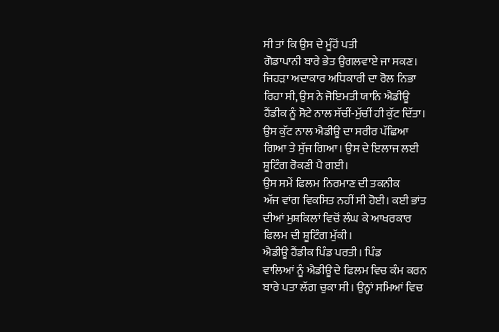ਸੀ ਤਾਂ ਕਿ ਉਸ ਦੇ ਮੂੰਹੋਂ ਪਤੀ
ਗੋਡਾਪਾਨੀ ਬਾਰੇ ਭੇਤ ਉਗਲਵਾਏ ਜਾ ਸਕਣ।
ਜਿਹੜਾ ਅਦਾਕਾਰ ਅਧਿਕਾਰੀ ਦਾ ਰੋਲ ਨਿਭਾ
ਰਿਹਾ ਸੀ, ਉਸ ਨੇ ਜੋਇਮਤੀ ਯਾਨਿ ਐਡੀਊ
ਹੈਂਡੀਕ ਨੂੰ ਸੋਟੇ ਨਾਲ ਸੱਚੀਂ-ਮੁੱਚੀਂ ਹੀ ਕੁੱਟ ਦਿੱਤਾ।
ਉਸ ਕੁੱਟ ਨਾਲ ਐਡੀਊ ਦਾ ਸਰੀਰ ਪੱਛਿਆ
ਗਿਆ ਤੇ ਸੁੱਜ ਗਿਆ। ਉਸ ਦੇ ਇਲਾਜ ਲਈ
ਸ਼ੂਟਿੰਗ ਰੋਕਣੀ ਪੈ ਗਈ।
ਉਸ ਸਮੇਂ ਫਿਲਮ ਨਿਰਮਾਣ ਦੀ ਤਕਨੀਕ
ਅੱਜ ਵਾਂਗ ਵਿਕਸਿਤ ਨਹੀਂ ਸੀ ਹੋਈ। ਕਈ ਭਾਂਤ
ਦੀਆਂ ਮੁਸ਼ਕਿਲਾਂ ਵਿਚੋਂ ਲੰਘ ਕੇ ਆਖਰਕਾਰ
ਫਿਲਮ ਦੀ ਸ਼ੂਟਿੰਗ ਮੁੱਕੀ।
ਐਡੀਊ ਹੈਂਡੀਕ ਪਿੰਡ ਪਰਤੀ। ਪਿੰਡ
ਵਾਲਿਆਂ ਨੂੰ ਐਡੀਊ ਦੇ ਫਿਲਮ ਵਿਚ ਕੰਮ ਕਰਨ
ਬਾਰੇ ਪਤਾ ਲੱਗ ਚੁਕਾ ਸੀ। ਉਨ੍ਹਾਂ ਸਮਿਆਂ ਵਿਚ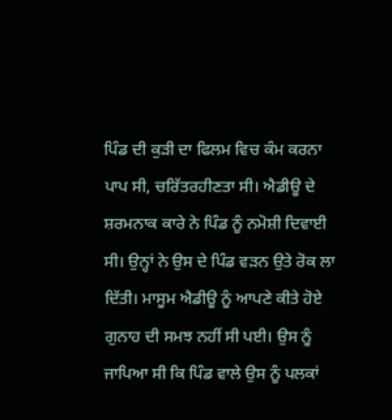ਪਿੰਡ ਦੀ ਕੁੜੀ ਦਾ ਫਿਲਮ ਵਿਚ ਕੰਮ ਕਰਨਾ
ਪਾਪ ਸੀ, ਚਰਿੱਤਰਹੀਣਤਾ ਸੀ। ਐਡੀਊ ਦੇ
ਸ਼ਰਮਨਾਕ ਕਾਰੇ ਨੇ ਪਿੰਡ ਨੂੰ ਨਮੋਸ਼ੀ ਦਿਵਾਈ
ਸੀ। ਉਨ੍ਹਾਂ ਨੇ ਉਸ ਦੇ ਪਿੰਡ ਵੜਨ ਉਤੇ ਰੋਕ ਲਾ
ਦਿੱਤੀ। ਮਾਸੂਮ ਐਡੀਊ ਨੂੰ ਆਪਣੇ ਕੀਤੇ ਹੋਏ
ਗੁਨਾਹ ਦੀ ਸਮਝ ਨਹੀਂ ਸੀ ਪਈ। ਉਸ ਨੂੰ
ਜਾਪਿਆ ਸੀ ਕਿ ਪਿੰਡ ਵਾਲੇ ਉਸ ਨੂੰ ਪਲਕਾਂ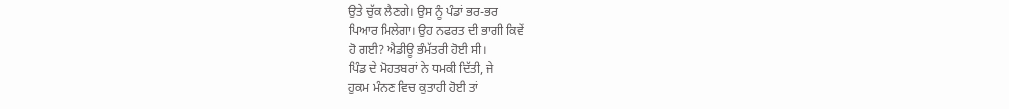ਉਤੇ ਚੁੱਕ ਲੈਣਗੇ। ਉਸ ਨੂੰ ਪੰਡਾਂ ਭਰ-ਭਰ
ਪਿਆਰ ਮਿਲੇਗਾ। ਉਹ ਨਫਰਤ ਦੀ ਭਾਗੀ ਕਿਵੇਂ
ਹੋ ਗਈ? ਐਡੀਊ ਭੰਮੱਤਰੀ ਹੋਈ ਸੀ।
ਪਿੰਡ ਦੇ ਮੋਹਤਬਰਾਂ ਨੇ ਧਮਕੀ ਦਿੱਤੀ, ਜੇ
ਹੁਕਮ ਮੰਨਣ ਵਿਚ ਕੁਤਾਹੀ ਹੋਈ ਤਾਂ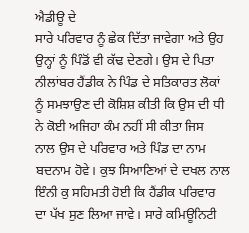ਐਡੀਊ ਦੇ
ਸਾਰੇ ਪਰਿਵਾਰ ਨੂੰ ਛੇਕ ਦਿੱਤਾ ਜਾਵੇਗਾ ਅਤੇ ਉਹ
ਉਨ੍ਹਾਂ ਨੂੰ ਪਿੰਡੋਂ ਵੀ ਕੱਢ ਦੇਣਗੇ। ਉਸ ਦੇ ਪਿਤਾ
ਨੀਲਾਂਬਰ ਹੈਂਡੀਕ ਨੇ ਪਿੰਡ ਦੇ ਸਤਿਕਾਰਤ ਲੋਕਾਂ
ਨੂੰ ਸਮਝਾਉਣ ਦੀ ਕੋਸ਼ਿਸ਼ ਕੀਤੀ ਕਿ ਉਸ ਦੀ ਧੀ
ਨੇ ਕੋਈ ਅਜਿਹਾ ਕੰਮ ਨਹੀਂ ਸੀ ਕੀਤਾ ਜਿਸ
ਨਾਲ ਉਸ ਦੇ ਪਰਿਵਾਰ ਅਤੇ ਪਿੰਡ ਦਾ ਨਾਮ
ਬਦਨਾਮ ਹੋਵੇ। ਕੁਝ ਸਿਆਣਿਆਂ ਦੇ ਦਖਲ ਨਾਲ
ਇੰਨੀ ਕੁ ਸਹਿਮਤੀ ਹੋਈ ਕਿ ਹੈਂਡੀਕ ਪਰਿਵਾਰ
ਦਾ ਪੱਖ ਸੁਣ ਲਿਆ ਜਾਵੇ। ਸਾਰੇ ਕਮਿਊਨਿਟੀ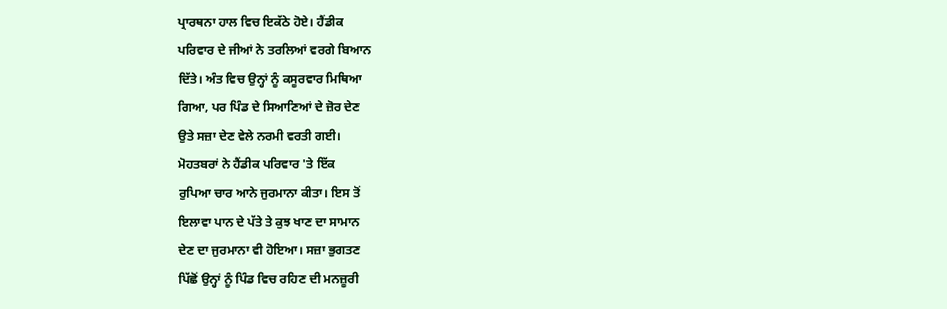ਪ੍ਰਾਰਥਨਾ ਹਾਲ ਵਿਚ ਇਕੱਠੇ ਹੋਏ। ਹੈਂਡੀਕ
ਪਰਿਵਾਰ ਦੇ ਜੀਆਂ ਨੇ ਤਰਲਿਆਂ ਵਰਗੇ ਬਿਆਨ
ਦਿੱਤੇ। ਅੰਤ ਵਿਚ ਉਨ੍ਹਾਂ ਨੂੰ ਕਸੂਰਵਾਰ ਮਿਥਿਆ
ਗਿਆ, ਪਰ ਪਿੰਡ ਦੇ ਸਿਆਣਿਆਂ ਦੇ ਜ਼ੋਰ ਦੇਣ
ਉਤੇ ਸਜ਼ਾ ਦੇਣ ਵੇਲੇ ਨਰਮੀ ਵਰਤੀ ਗਈ।
ਮੋਹਤਬਰਾਂ ਨੇ ਹੈਂਡੀਕ ਪਰਿਵਾਰ 'ਤੇ ਇੱਕ
ਰੁਪਿਆ ਚਾਰ ਆਨੇ ਜੁਰਮਾਨਾ ਕੀਤਾ। ਇਸ ਤੋਂ
ਇਲਾਵਾ ਪਾਨ ਦੇ ਪੱਤੇ ਤੇ ਕੁਝ ਖਾਣ ਦਾ ਸਾਮਾਨ
ਦੇਣ ਦਾ ਜੁਰਮਾਨਾ ਵੀ ਹੋਇਆ। ਸਜ਼ਾ ਭੁਗਤਣ
ਪਿੱਛੋਂ ਉਨ੍ਹਾਂ ਨੂੰ ਪਿੰਡ ਵਿਚ ਰਹਿਣ ਦੀ ਮਨਜ਼ੂਰੀ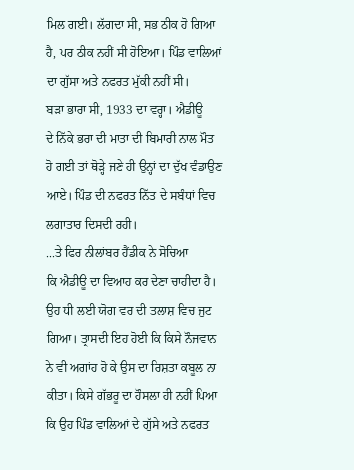ਮਿਲ ਗਈ। ਲੱਗਦਾ ਸੀ, ਸਭ ਠੀਕ ਹੋ ਗਿਆ
ਹੈ, ਪਰ ਠੀਕ ਨਹੀਂ ਸੀ ਹੋਇਆ। ਪਿੰਡ ਵਾਲਿਆਂ
ਦਾ ਗੁੱਸਾ ਅਤੇ ਨਫਰਤ ਮੁੱਕੀ ਨਹੀਂ ਸੀ।
ਬੜਾ ਭਾਰਾ ਸੀ, 1933 ਦਾ ਵਰ੍ਹਾ। ਐਡੀਊ
ਦੇ ਨਿੱਕੇ ਭਰਾ ਦੀ ਮਾਤਾ ਦੀ ਬਿਮਾਰੀ ਨਾਲ ਮੌਤ
ਹੋ ਗਈ ਤਾਂ ਥੋੜ੍ਹੇ ਜਣੇ ਹੀ ਉਨ੍ਹਾਂ ਦਾ ਦੁੱਖ ਵੰਡਾਉਣ
ਆਏ। ਪਿੰਡ ਦੀ ਨਫਰਤ ਨਿੱਤ ਦੇ ਸਬੰਧਾਂ ਵਿਚ
ਲਗਾਤਾਰ ਦਿਸਦੀ ਰਹੀ।
...ਤੇ ਫਿਰ ਨੀਲਾਂਬਰ ਹੈਂਡੀਕ ਨੇ ਸੋਚਿਆ
ਕਿ ਐਡੀਊ ਦਾ ਵਿਆਹ ਕਰ ਦੇਣਾ ਚਾਹੀਦਾ ਹੈ।
ਉਹ ਧੀ ਲਈ ਯੋਗ ਵਰ ਦੀ ਤਲਾਸ਼ ਵਿਚ ਜੁਟ
ਗਿਆ। ਤ੍ਰਾਸਦੀ ਇਹ ਹੋਈ ਕਿ ਕਿਸੇ ਨੌਜਵਾਨ
ਨੇ ਵੀ ਅਗਾਂਹ ਹੋ ਕੇ ਉਸ ਦਾ ਰਿਸ਼ਤਾ ਕਬੂਲ ਨਾ
ਕੀਤਾ। ਕਿਸੇ ਗੱਭਰੂ ਦਾ ਹੌਸਲਾ ਹੀ ਨਹੀਂ ਪਿਆ
ਕਿ ਉਹ ਪਿੰਡ ਵਾਲਿਆਂ ਦੇ ਗੁੱਸੇ ਅਤੇ ਨਫਰਤ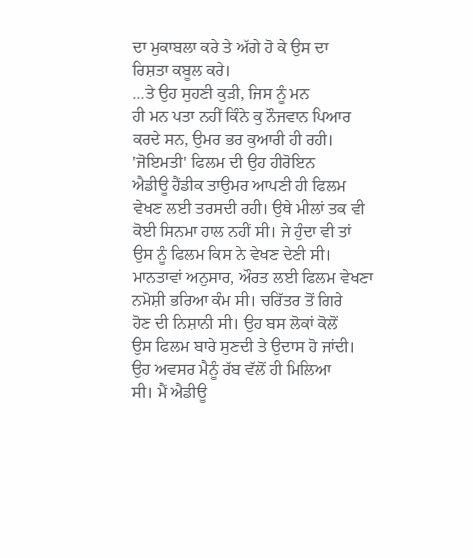ਦਾ ਮੁਕਾਬਲਾ ਕਰੇ ਤੇ ਅੱਗੇ ਹੋ ਕੇ ਉਸ ਦਾ
ਰਿਸ਼ਤਾ ਕਬੂਲ ਕਰੇ।
...ਤੇ ਉਹ ਸੁਹਣੀ ਕੁੜੀ, ਜਿਸ ਨੂੰ ਮਨ
ਹੀ ਮਨ ਪਤਾ ਨਹੀਂ ਕਿੰਨੇ ਕੁ ਨੌਜਵਾਨ ਪਿਆਰ
ਕਰਦੇ ਸਨ, ਉਮਰ ਭਰ ਕੁਆਰੀ ਹੀ ਰਹੀ।
'ਜੋਇਮਤੀ' ਫਿਲਮ ਦੀ ਉਹ ਹੀਰੋਇਨ
ਐਡੀਊ ਹੈਂਡੀਕ ਤਾਉਮਰ ਆਪਣੀ ਹੀ ਫਿਲਮ
ਵੇਖਣ ਲਈ ਤਰਸਦੀ ਰਹੀ। ਉਥੇ ਮੀਲਾਂ ਤਕ ਵੀ
ਕੋਈ ਸਿਨਮਾ ਹਾਲ ਨਹੀਂ ਸੀ। ਜੇ ਹੁੰਦਾ ਵੀ ਤਾਂ
ਉਸ ਨੂੰ ਫਿਲਮ ਕਿਸ ਨੇ ਵੇਖਣ ਦੇਣੀ ਸੀ।
ਮਾਨਤਾਵਾਂ ਅਨੁਸਾਰ, ਔਰਤ ਲਈ ਫਿਲਮ ਵੇਖਣਾ
ਨਮੋਸ਼ੀ ਭਰਿਆ ਕੰਮ ਸੀ। ਚਰਿੱਤਰ ਤੋਂ ਗਿਰੇ
ਹੋਣ ਦੀ ਨਿਸ਼ਾਨੀ ਸੀ। ਉਹ ਬਸ ਲੋਕਾਂ ਕੋਲੋਂ
ਉਸ ਫਿਲਮ ਬਾਰੇ ਸੁਣਦੀ ਤੇ ਉਦਾਸ ਹੋ ਜਾਂਦੀ।
ਉਹ ਅਵਸਰ ਮੈਨੂੰ ਰੱਬ ਵੱਲੋਂ ਹੀ ਮਿਲਿਆ
ਸੀ। ਮੈਂ ਐਡੀਊ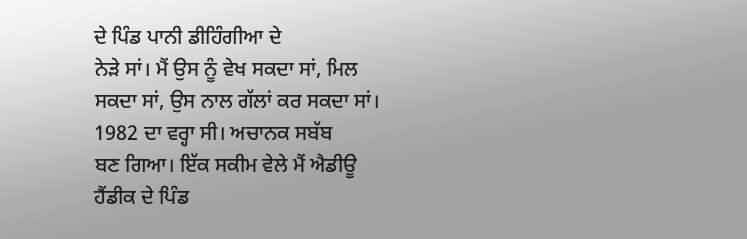ਦੇ ਪਿੰਡ ਪਾਨੀ ਡੀਹਿੰਗੀਆ ਦੇ
ਨੇੜੇ ਸਾਂ। ਮੈਂ ਉਸ ਨੂੰ ਵੇਖ ਸਕਦਾ ਸਾਂ, ਮਿਲ
ਸਕਦਾ ਸਾਂ, ਉਸ ਨਾਲ ਗੱਲਾਂ ਕਰ ਸਕਦਾ ਸਾਂ।
1982 ਦਾ ਵਰ੍ਹਾ ਸੀ। ਅਚਾਨਕ ਸਬੱਬ
ਬਣ ਗਿਆ। ਇੱਕ ਸਕੀਮ ਵੇਲੇ ਮੈਂ ਐਡੀਊ
ਹੈਂਡੀਕ ਦੇ ਪਿੰਡ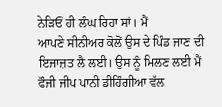ਨੇੜਿਓਂ ਹੀ ਲੰਘ ਰਿਹਾ ਸਾਂ। ਮੈਂ
ਆਪਣੇ ਸੀਨੀਅਰ ਕੋਲੋਂ ਉਸ ਦੇ ਪਿੰਡ ਜਾਣ ਦੀ
ਇਜਾਜ਼ਤ ਲੈ ਲਈ। ਉਸ ਨੂੰ ਮਿਲਣ ਲਈ ਮੈਂ
ਫੌਜੀ ਜੀਪ ਪਾਨੀ ਡੀਹਿੰਗੀਆ ਵੱਲ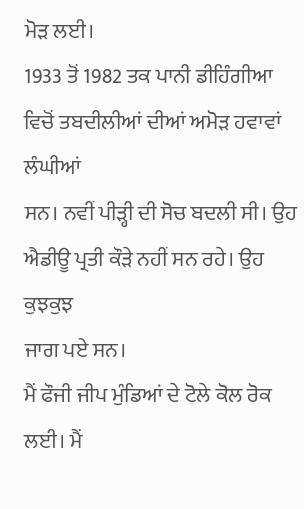ਮੋੜ ਲਈ।
1933 ਤੋਂ 1982 ਤਕ ਪਾਨੀ ਡੀਹਿੰਗੀਆ
ਵਿਚੋਂ ਤਬਦੀਲੀਆਂ ਦੀਆਂ ਅਮੋੜ ਹਵਾਵਾਂ ਲੰਘੀਆਂ
ਸਨ। ਨਵੀਂ ਪੀੜ੍ਹੀ ਦੀ ਸੋਚ ਬਦਲੀ ਸੀ। ਉਹ
ਐਡੀਊ ਪ੍ਰਤੀ ਕੌੜੇ ਨਹੀਂ ਸਨ ਰਹੇ। ਉਹ ਕੁਝਕੁਝ
ਜਾਗ ਪਏ ਸਨ।
ਮੈਂ ਫੌਜੀ ਜੀਪ ਮੁੰਡਿਆਂ ਦੇ ਟੋਲੇ ਕੋਲ ਰੋਕ
ਲਈ। ਮੈਂ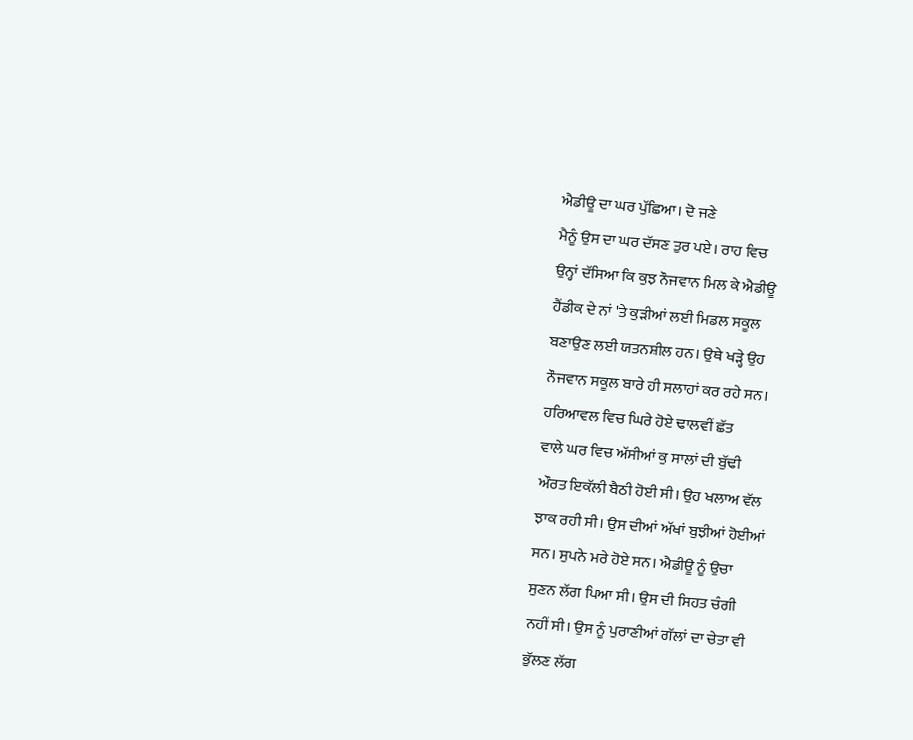ਐਡੀਊ ਦਾ ਘਰ ਪੁੱਛਿਆ। ਦੋ ਜਣੇ
ਮੈਨੂੰ ਉਸ ਦਾ ਘਰ ਦੱਸਣ ਤੁਰ ਪਏ। ਰਾਹ ਵਿਚ
ਉਨ੍ਹਾਂ ਦੱਸਿਆ ਕਿ ਕੁਝ ਨੌਜਵਾਨ ਮਿਲ ਕੇ ਐਡੀਊ
ਹੈਂਡੀਕ ਦੇ ਨਾਂ 'ਤੇ ਕੁੜੀਆਂ ਲਈ ਮਿਡਲ ਸਕੂਲ
ਬਣਾਉਣ ਲਈ ਯਤਨਸ਼ੀਲ ਹਨ। ਉਥੇ ਖੜ੍ਹੇ ਉਹ
ਨੌਜਵਾਨ ਸਕੂਲ ਬਾਰੇ ਹੀ ਸਲਾਹਾਂ ਕਰ ਰਹੇ ਸਨ।
ਹਰਿਆਵਲ ਵਿਚ ਘਿਰੇ ਹੋਏ ਢਾਲਵੀਂ ਛੱਤ
ਵਾਲੇ ਘਰ ਵਿਚ ਅੱਸੀਆਂ ਕੁ ਸਾਲਾਂ ਦੀ ਬੁੱਢੀ
ਔਰਤ ਇਕੱਲੀ ਬੈਠੀ ਹੋਈ ਸੀ। ਉਹ ਖਲਾਅ ਵੱਲ
ਝਾਕ ਰਹੀ ਸੀ। ਉਸ ਦੀਆਂ ਅੱਖਾਂ ਬੁਝੀਆਂ ਹੋਈਆਂ
ਸਨ। ਸੁਪਨੇ ਮਰੇ ਹੋਏ ਸਨ। ਐਡੀਊ ਨੂੰ ਉਚਾ
ਸੁਣਨ ਲੱਗ ਪਿਆ ਸੀ। ਉਸ ਦੀ ਸਿਹਤ ਚੰਗੀ
ਨਹੀਂ ਸੀ। ਉਸ ਨੂੰ ਪੁਰਾਣੀਆਂ ਗੱਲਾਂ ਦਾ ਚੇਤਾ ਵੀ
ਭੁੱਲਣ ਲੱਗ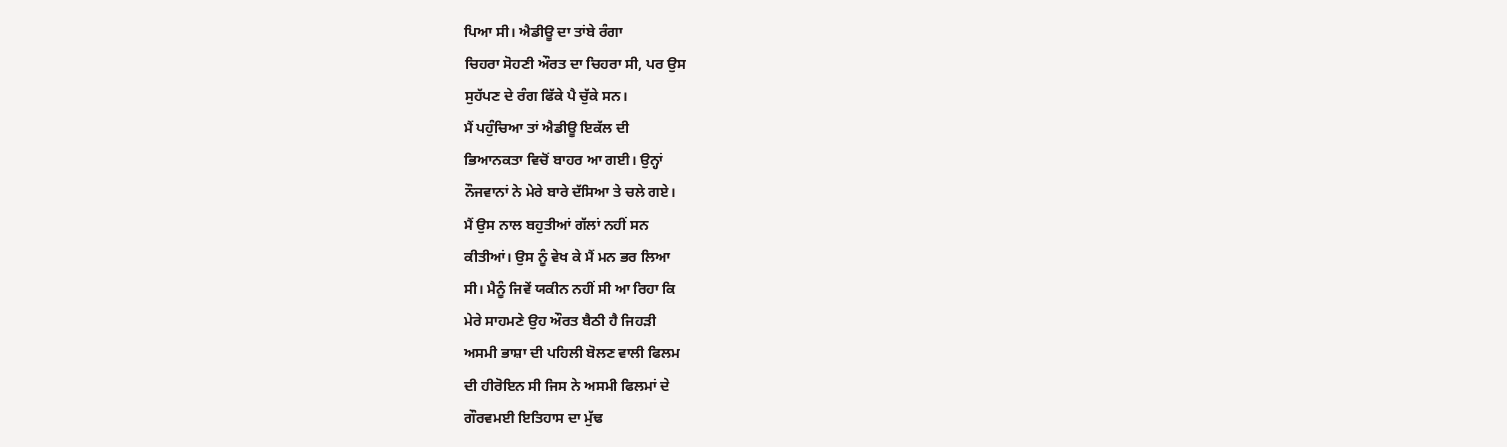ਪਿਆ ਸੀ। ਐਡੀਊ ਦਾ ਤਾਂਬੇ ਰੰਗਾ
ਚਿਹਰਾ ਸੋਹਣੀ ਔਰਤ ਦਾ ਚਿਹਰਾ ਸੀ, ਪਰ ਉਸ
ਸੁਹੱਪਣ ਦੇ ਰੰਗ ਫਿੱਕੇ ਪੈ ਚੁੱਕੇ ਸਨ।
ਮੈਂ ਪਹੁੰਚਿਆ ਤਾਂ ਐਡੀਊ ਇਕੱਲ ਦੀ
ਭਿਆਨਕਤਾ ਵਿਚੋਂ ਬਾਹਰ ਆ ਗਈ। ਉਨ੍ਹਾਂ
ਨੌਜਵਾਨਾਂ ਨੇ ਮੇਰੇ ਬਾਰੇ ਦੱਸਿਆ ਤੇ ਚਲੇ ਗਏ।
ਮੈਂ ਉਸ ਨਾਲ ਬਹੁਤੀਆਂ ਗੱਲਾਂ ਨਹੀਂ ਸਨ
ਕੀਤੀਆਂ। ਉਸ ਨੂੰ ਵੇਖ ਕੇ ਮੈਂ ਮਨ ਭਰ ਲਿਆ
ਸੀ। ਮੈਨੂੰ ਜਿਵੇਂ ਯਕੀਨ ਨਹੀਂ ਸੀ ਆ ਰਿਹਾ ਕਿ
ਮੇਰੇ ਸਾਹਮਣੇ ਉਹ ਔਰਤ ਬੈਠੀ ਹੈ ਜਿਹੜੀ
ਅਸਮੀ ਭਾਸ਼ਾ ਦੀ ਪਹਿਲੀ ਬੋਲਣ ਵਾਲੀ ਫਿਲਮ
ਦੀ ਹੀਰੋਇਨ ਸੀ ਜਿਸ ਨੇ ਅਸਮੀ ਫਿਲਮਾਂ ਦੇ
ਗੌਰਵਮਈ ਇਤਿਹਾਸ ਦਾ ਮੁੱਢ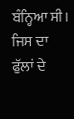ਬੰਨ੍ਹਿਆ ਸੀ।
ਜਿਸ ਦਾ ਫੁੱਲਾਂ ਦੇ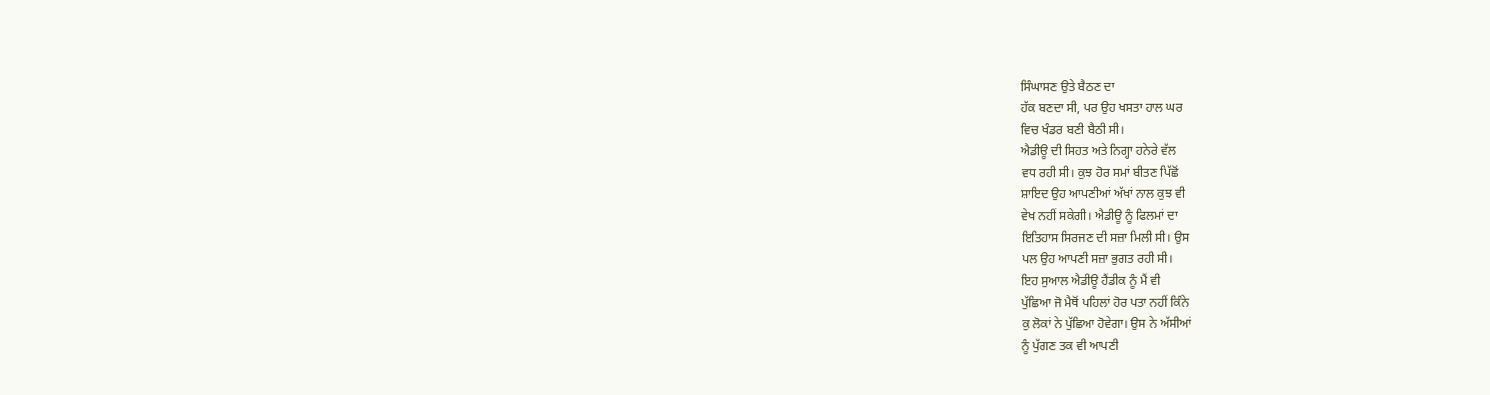ਸਿੰਘਾਸਣ ਉਤੇ ਬੈਠਣ ਦਾ
ਹੱਕ ਬਣਦਾ ਸੀ, ਪਰ ਉਹ ਖਸਤਾ ਹਾਲ ਘਰ
ਵਿਚ ਖੰਡਰ ਬਣੀ ਬੈਠੀ ਸੀ।
ਐਡੀਊ ਦੀ ਸਿਹਤ ਅਤੇ ਨਿਗ੍ਹਾ ਹਨੇਰੇ ਵੱਲ
ਵਧ ਰਹੀ ਸੀ। ਕੁਝ ਹੋਰ ਸਮਾਂ ਬੀਤਣ ਪਿੱਛੋਂ
ਸ਼ਾਇਦ ਉਹ ਆਪਣੀਆਂ ਅੱਖਾਂ ਨਾਲ ਕੁਝ ਵੀ
ਵੇਖ ਨਹੀਂ ਸਕੇਗੀ। ਐਡੀਊ ਨੂੰ ਫਿਲਮਾਂ ਦਾ
ਇਤਿਹਾਸ ਸਿਰਜਣ ਦੀ ਸਜ਼ਾ ਮਿਲੀ ਸੀ। ਉਸ
ਪਲ ਉਹ ਆਪਣੀ ਸਜ਼ਾ ਭੁਗਤ ਰਹੀ ਸੀ।
ਇਹ ਸੁਆਲ ਐਡੀਊ ਹੈਂਡੀਕ ਨੂੰ ਮੈਂ ਵੀ
ਪੁੱਛਿਆ ਜੋ ਮੈਥੋਂ ਪਹਿਲਾਂ ਹੋਰ ਪਤਾ ਨਹੀਂ ਕਿੰਨੇ
ਕੁ ਲੋਕਾਂ ਨੇ ਪੁੱਛਿਆ ਹੋਵੇਗਾ। ਉਸ ਨੇ ਅੱਸੀਆਂ
ਨੂੰ ਪੁੱਗਣ ਤਕ ਵੀ ਆਪਣੀ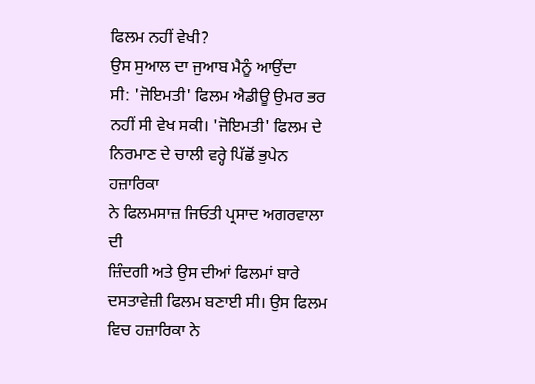ਫਿਲਮ ਨਹੀਂ ਵੇਖੀ?
ਉਸ ਸੁਆਲ ਦਾ ਜੁਆਬ ਮੈਨੂੰ ਆਉਂਦਾ
ਸੀ: 'ਜੋਇਮਤੀ' ਫਿਲਮ ਐਡੀਊ ਉਮਰ ਭਰ
ਨਹੀਂ ਸੀ ਵੇਖ ਸਕੀ। 'ਜੋਇਮਤੀ' ਫਿਲਮ ਦੇ
ਨਿਰਮਾਣ ਦੇ ਚਾਲੀ ਵਰ੍ਹੇ ਪਿੱਛੋਂ ਭੁਪੇਨ ਹਜ਼ਾਰਿਕਾ
ਨੇ ਫਿਲਮਸਾਜ਼ ਜਿਓਤੀ ਪ੍ਰਸਾਦ ਅਗਰਵਾਲਾ ਦੀ
ਜ਼ਿੰਦਗੀ ਅਤੇ ਉਸ ਦੀਆਂ ਫਿਲਮਾਂ ਬਾਰੇ
ਦਸਤਾਵੇਜ਼ੀ ਫਿਲਮ ਬਣਾਈ ਸੀ। ਉਸ ਫਿਲਮ
ਵਿਚ ਹਜ਼ਾਰਿਕਾ ਨੇ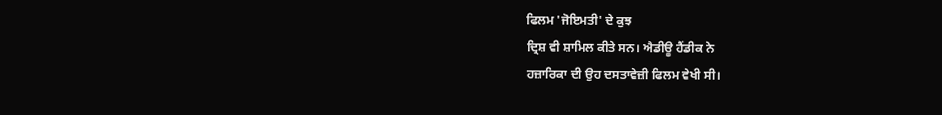ਫਿਲਮ 'ਜੋਇਮਤੀ' ਦੇ ਕੁਝ
ਦ੍ਰਿਸ਼ ਵੀ ਸ਼ਾਮਿਲ ਕੀਤੇ ਸਨ। ਐਡੀਊ ਹੈਂਡੀਕ ਨੇ
ਹਜ਼ਾਰਿਕਾ ਦੀ ਉਹ ਦਸਤਾਵੇਜ਼ੀ ਫਿਲਮ ਵੇਖੀ ਸੀ।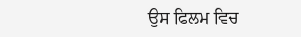ਉਸ ਫਿਲਮ ਵਿਚ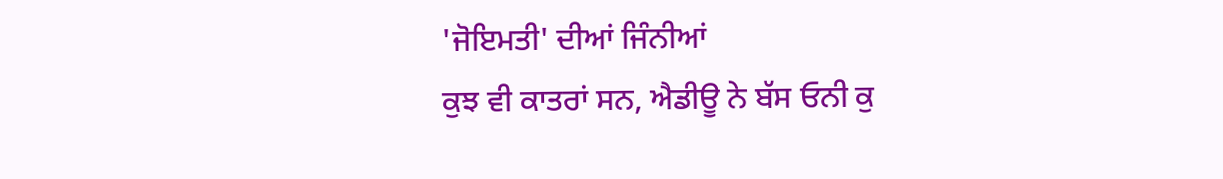'ਜੋਇਮਤੀ' ਦੀਆਂ ਜਿੰਨੀਆਂ
ਕੁਝ ਵੀ ਕਾਤਰਾਂ ਸਨ, ਐਡੀਊ ਨੇ ਬੱਸ ਓਨੀ ਕੁ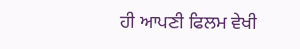ਹੀ ਆਪਣੀ ਫਿਲਮ ਵੇਖੀ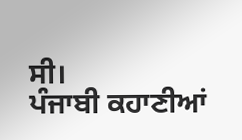ਸੀ।
ਪੰਜਾਬੀ ਕਹਾਣੀਆਂ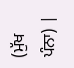(ਮੁੱਖ ਪੰਨਾ) |